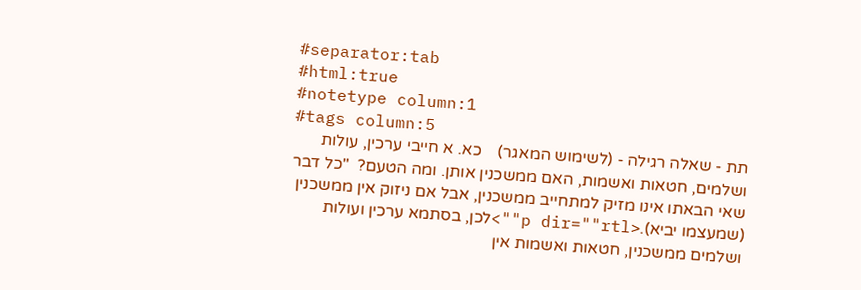#separator:tab
#html:true
#notetype column:1
#tags column:5
תת - שאלה רגילה - (לשימוש המאגר)    כא. א חייבי ערכין, עולות ושלמים, חטאות ואשמות, האם ממשכנין אותן. ומה הטעם?  "כל דבר שאי הבאתו אינו מזיק למתחייב ממשכנין, אבל אם ניזוק אין ממשכנין (שמעצמו יביא).<p dir=""rtl"">לכן, בסתמא ערכין ועולות ושלמים ממשכנין, חטאות ואשמות אין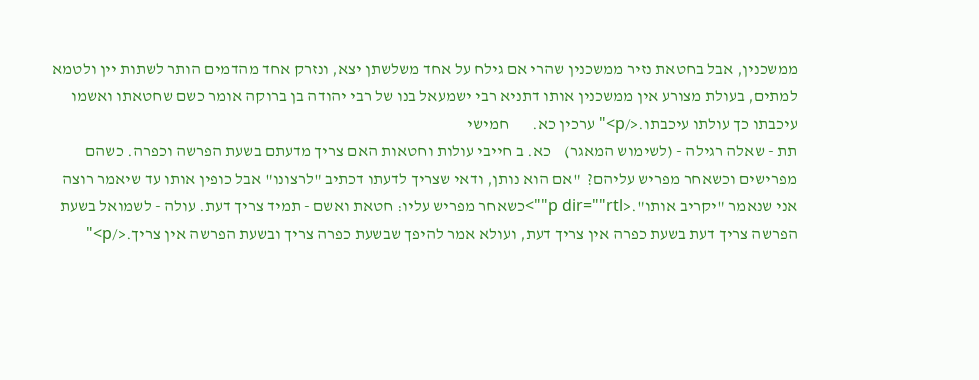ממשכנין, אבל בחטאת נזיר ממשכנין שהרי אם גילח על אחד משלשתן יצא, ונזרק אחד מהדמים הותר לשתות יין ולטמא למתים, בעולת מצורע אין ממשכנין אותו דתניא רבי ישמעאל בנו של רבי יהודה בן ברוקה אומר כשם שחטאתו ואשמו עיכבתו כך עולתו עיכבתו.</p>" ערכין כא.       חמישי
תת - שאלה רגילה - (לשימוש המאגר)    כא. ב חייבי עולות וחטאות האם צריך מדעתם בשעת הפרשה וכפרה. כשהם מפרישים וכשאחר מפריש עליהם?  "אם הוא נותן, ודאי שצריך לדעתו דכתיב "לרצונו" אבל כופין אותו עד שיאמר רוצה אני שנאמר "יקריב אותו".<p dir=""rtl"">כשאחר מפריש עליו: חטאת ואשם - תמיד צריך דעת. עולה - לשמואל בשעת הפרשה צריך דעת בשעת כפרה אין צריך דעת, ועולא אמר להיפך שבשעת כפרה צריך ובשעת הפרשה אין צריך.</p>"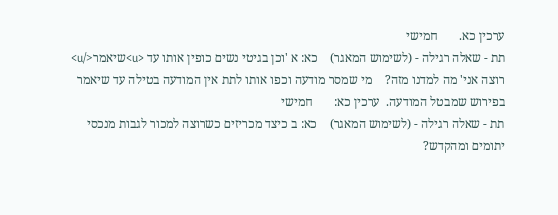ערכין כא.       חמישי
תת - שאלה רגילה - (לשימוש המאגר)    כא: א 'וכן בגיטי נשים כופין אותו עד <u>שיאמר</u> רוצה אני' מה למדנו מזה?    מי שמסר מודעה וכפו אותו לתת אין המודעה בטילה עד שיאמר בפירוש שמבטל המודעה.  ערכין כא:       חמישי
תת - שאלה רגילה - (לשימוש המאגר)    כא: ב כיצד מכריזים כשרוצה למכור לגבות מנכסי יתומים ומהקדש?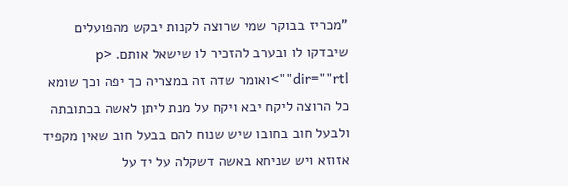"מכריז בבוקר שמי שרוצה לקנות יבקש מהפועלים שיבדקו לו ובערב להזכיר לו שישאל אותם. <p dir=""rtl"">ואומר שדה זה במצריה כך יפה וכך שומא כל הרוצה ליקח יבא ויקח על מנת ליתן לאשה בכתובתה ולבעל חוב בחובו שיש שנוח להם בבעל חוב שאין מקפיד אזוזא ויש שניחא באשה דשקלה על יד על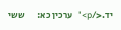יד.</p>"   ערכין כא:       ששי